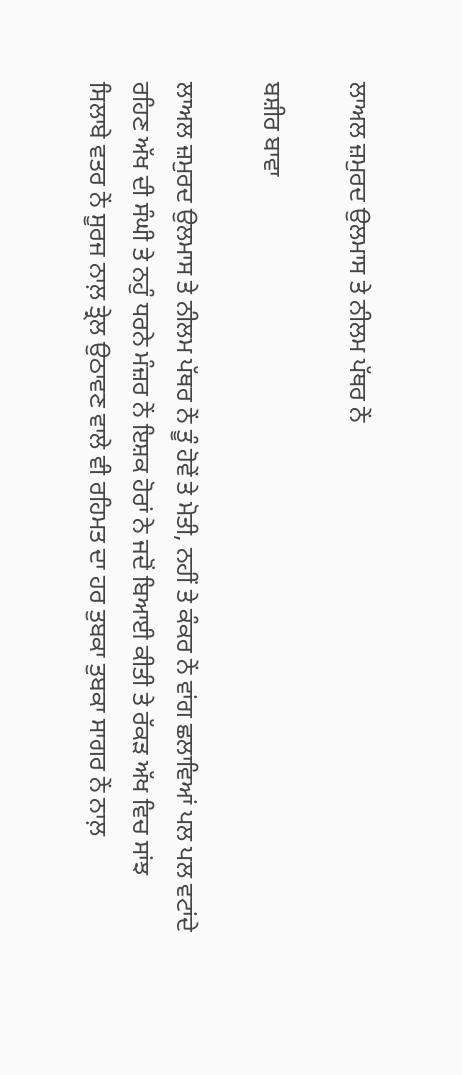ਲਾਅਲ ਜ਼ਮੁਰਦ ਉਲਮਾਸ ਤੇ ਨੀਲਮ ਪੱਥਰ ਨੇਂ

ਬਸ਼ੀਰ ਬਾਵਾ

ਲਾਅਲ ਜ਼ਮੁਰਦ ਉਲਮਾਸ ਤੇ ਨੀਲਮ ਪੱਥਰ ਨੇਂ ਤੂੰ ਹੋਵੇਂ ਤੇ ਮੋਤੀ, ਨਹੀਂ ਤੇ ਕੰਕਰ ਨੇਂ ਵਾਂਗ ਛਲਾਵਿਆਂ ਪਲ ਪਲ ਵਟਾਂਦੇ ਰਹਿਣ ਅੱਖ ਦੀ ਸੰਘੀ ਤੇ ਨਹੁੰ ਧਰਨੇ ਮੰਜ਼ਰ ਨੇਂ ਇਸ਼ਕ ਹੋਰਾਂ ਨੇ ਜਦੋਂ ਬਿਆਈ ਕੀਤੀ ਤੇ ਰੱਕੜ ਅੱਖ ਵਿਚ ਸਾਂਝ ਸਿਲਾਬੇ ਵਤਰ ਨੇਂ ਸੂਰਜ ਨਾਲ਼ ਤ੍ਰੇਲ ਉਠਾਵਣ ਵਾਲੇ ਵੀ ਰਹਿਮਤ ਦਾ ਹਰ ਤੁਬਕਾ ਤੁਬਕਾ ਸਾਗਰ ਨੇਂ ਨਾਲ਼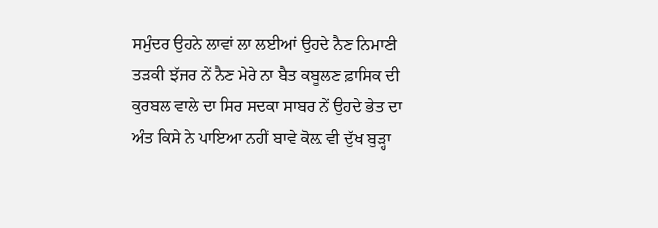ਸਮੁੰਦਰ ਉਹਨੇ ਲਾਵਾਂ ਲਾ ਲਈਆਂ ਉਹਦੇ ਨੈਣ ਨਿਮਾਣੀ ਤੜਕੀ ਝੱਜਰ ਨੇਂ ਨੈਣ ਮੇਰੇ ਨਾ ਬੈਤ ਕਬੂਲਣ ਫ਼ਾਸਿਕ ਦੀ ਕੁਰਬਲ ਵਾਲੇ ਦਾ ਸਿਰ ਸਦਕਾ ਸਾਬਰ ਨੇਂ ਉਹਦੇ ਭੇਤ ਦਾ ਅੰਤ ਕਿਸੇ ਨੇ ਪਾਇਆ ਨਹੀਂ ਬਾਵੇ ਕੋਲ਼ ਵੀ ਦੁੱਖ ਬੁੜ੍ਹਾ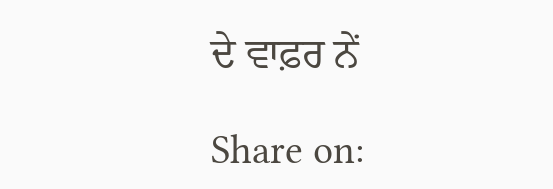ਦੇ ਵਾਫ਼ਰ ਨੇਂ

Share on: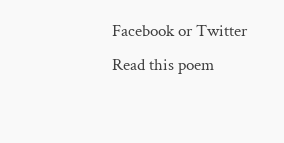Facebook or Twitter
Read this poem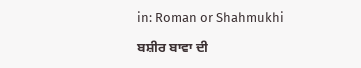in: Roman or Shahmukhi

ਬਸ਼ੀਰ ਬਾਵਾ ਦੀ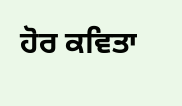ਹੋਰ ਕਵਿਤਾ